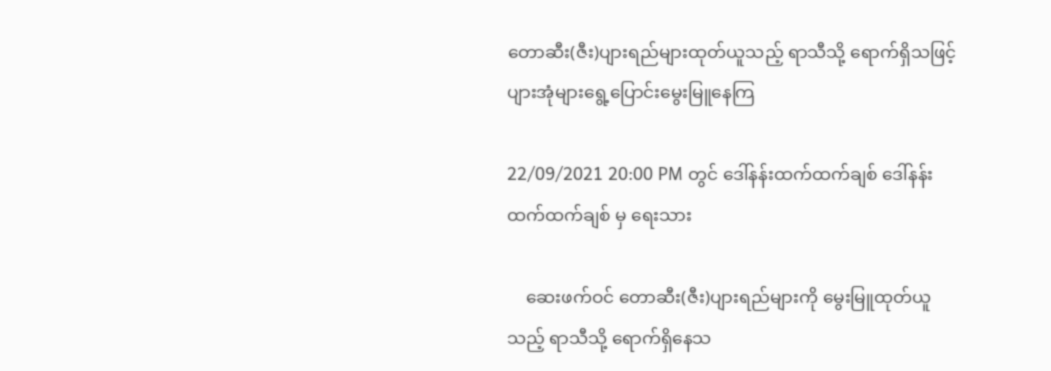တောဆီး(ဇီး)ပျားရည်များထုတ်ယူသည့် ရာသီသို့ ရောက်ရှိသဖြင့် ပျားအုံများရွေ့ပြောင်းမွေးမြူနေကြ

22/09/2021 20:00 PM တွင် ဒေါ်နန်းထက်ထက်ချစ် ဒေါ်နန်းထက်ထက်ချစ် မှ ရေးသား

    ဆေးဖက်ဝင် တောဆီး(ဇီး)ပျားရည်များကို မွေးမြူထုတ်ယူသည့် ရာသီသို့ ရောက်ရှိနေသ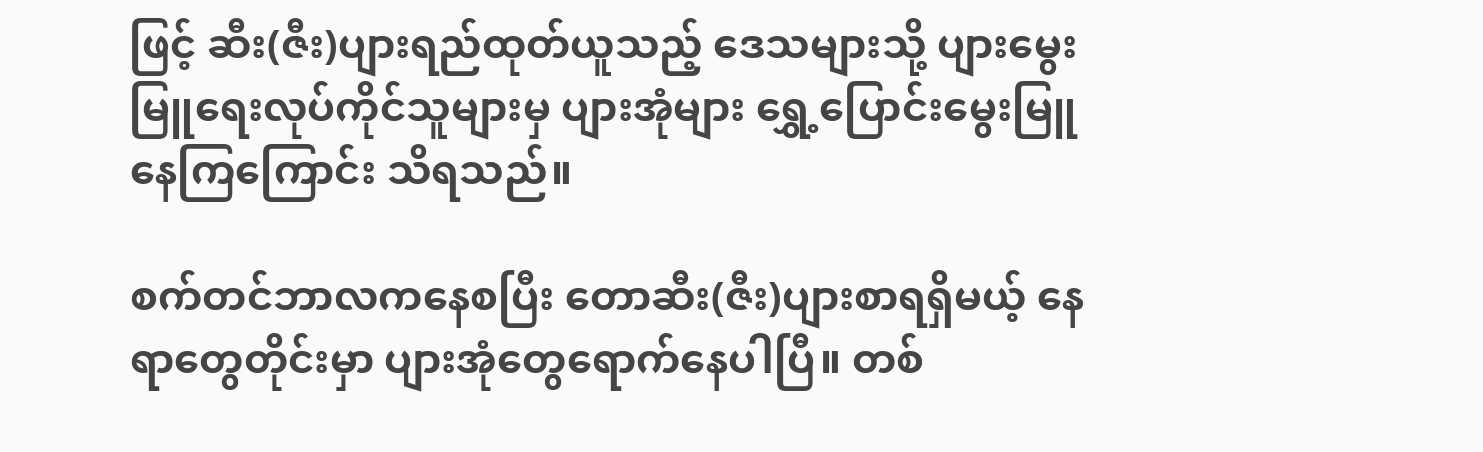ဖြင့် ဆီး(ဇီး)ပျားရည်ထုတ်ယူသည့် ဒေသများသို့ ပျားမွေးမြူရေးလုပ်ကိုင်သူများမှ ပျားအုံများ ရွှေ့ပြောင်းမွေးမြူနေကြကြောင်း သိရသည်။

စက်တင်ဘာလကနေစပြီး တောဆီး(ဇီး)ပျားစာရရှိမယ့် နေရာတွေတိုင်းမှာ ပျားအုံတွေရောက်နေပါပြီ။ တစ်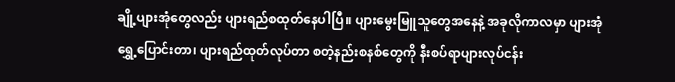ချို့ပျားအုံတွေလည်း ပျားရည်စထုတ်နေပါပြီ။ ပျားမွေးမြူသူတွေအနေနဲ့ အခုလိုကာလမှာ ပျားအုံရွှေ့ပြောင်းတာ၊ ပျားရည်ထုတ်လုပ်တာ စတဲ့နည်းစနစ်တွေကို နီးစပ်ရာပျားလုပ်ငန်း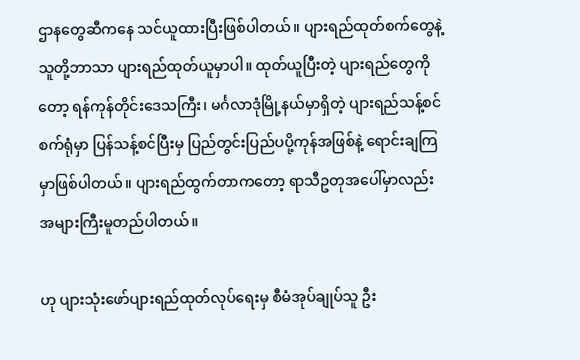ဌာနတွေဆီကနေ သင်ယူထားပြီးဖြစ်ပါတယ်။ ပျားရည်ထုတ်စက်တွေနဲ့ သူတို့ဘာသာ ပျားရည်ထုတ်ယူမှာပါ။ ထုတ်ယူပြီးတဲ့ ပျားရည်တွေကိုတော့ ရန်ကုန်တိုင်းဒေသကြီး၊ မင်္ဂလာဒုံမြို့နယ်မှာရှိတဲ့ ပျားရည်သန့်စင်စက်ရုံမှာ ပြန်သန့်စင်ပြီးမှ ပြည်တွင်းပြည်ပပို့ကုန်အဖြစ်နဲ့ ရောင်းချကြမှာဖြစ်ပါတယ်။ ပျားရည်ထွက်တာကတော့ ရာသီဥတုအပေါ်မှာလည်း အများကြီးမူတည်ပါတယ်။

ဟု ပျားသုံးဖော်ပျားရည်ထုတ်လုပ်ရေးမှ စီမံအုပ်ချုပ်သူ ဦး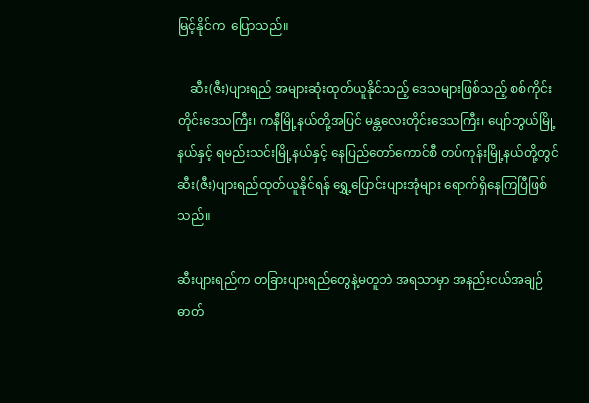မြင့်နိုင်က  ပြောသည်။

    ဆီး(ဇီး)ပျားရည် အများဆုံးထုတ်ယူနိုင်သည့် ဒေသများဖြစ်သည့် စစ်ကိုင်းတိုင်းဒေသကြီး၊ ကနီမြို့နယ်တို့အပြင် မန္တလေးတိုင်းဒေသကြီး၊ ပျော်ဘွယ်မြို့နယ်နှင့် ရမည်းသင်းမြို့နယ်နှင့် နေပြည်တော်ကောင်စီ တပ်ကုန်းမြို့နယ်တို့တွင် ဆီး(ဇီး)ပျားရည်ထုတ်ယူနိုင်ရန် ရွှေ့ပြောင်းပျားအုံများ ရောက်ရှိနေကြပြီဖြစ်သည်။

ဆီးပျားရည်က တခြားပျားရည်တွေနဲ့မတူဘဲ အရသာမှာ အနည်းငယ်အချဉ်ဓာတ်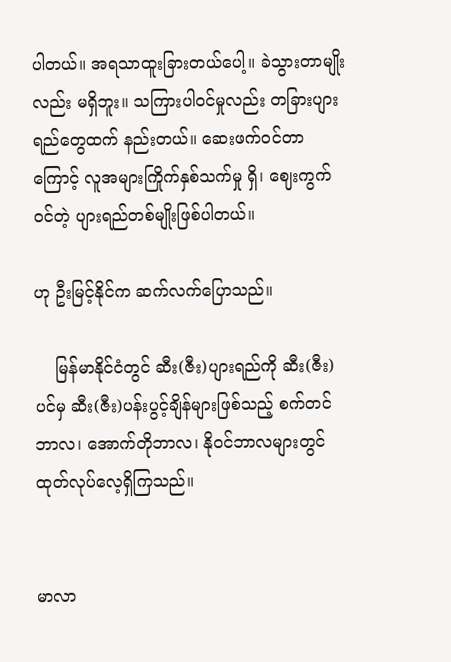ပါတယ်။ အရသာထူးခြားတယ်ပေါ့။ ခဲသွားတာမျိုးလည်း မရှိဘူး။ သကြားပါဝင်မှုလည်း တခြားပျားရည်တွေထက် နည်းတယ်။ ဆေးဖက်ဝင်တာကြောင့် လူအများကြိုက်နှစ်သက်မှု ရှိ၊ ဈေးကွက်ဝင်တဲ့ ပျားရည်တစ်မျိုးဖြစ်ပါတယ်။

ဟု ဦးမြင့်နိုင်က ဆက်လက်ပြောသည်။

    မြန်မာနိုင်ငံတွင် ဆီး(ဇီး)ပျားရည်ကို ဆီး(ဇီး)ပင်မှ ဆီး(ဇီး)ပန်းပွင့်ချိန်များဖြစ်သည့် စက်တင်ဘာလ၊ အောက်တိုဘာလ၊ နိုဝင်ဘာလများတွင် ထုတ်လုပ်လေ့ရှိကြသည်။


မာလာ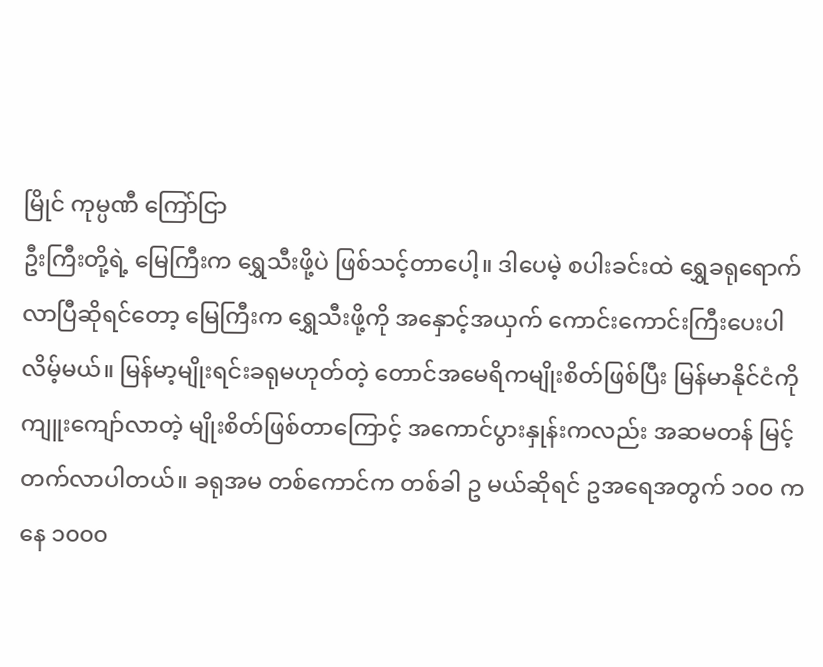မြိုင် ကုမ္ပဏီ ကြော်ငြာ
ဦးကြီးတို့ရဲ့ မြေကြီးက ရွှေသီးဖို့ပဲ ဖြစ်သင့်တာပေါ့။ ဒါပေမဲ့ စပါးခင်းထဲ ရွှေခရုရောက်လာပြီဆိုရင်တော့ မြေကြီးက ရွှေသီးဖို့ကို အနှောင့်အယှက် ကောင်းကောင်းကြီးပေးပါလိမ့်မယ်။ မြန်မာ့မျိုးရင်းခရုမဟုတ်တဲ့ တောင်အမေရိကမျိုးစိတ်ဖြစ်ပြီး မြန်မာနိုင်ငံကို ကျူးကျော်လာတဲ့ မျိုးစိတ်ဖြစ်တာကြောင့် အကောင်ပွားနှုန်းကလည်း အဆမတန် မြင့်တက်လာပါတယ်။ ခရုအမ တစ်ကောင်က တစ်ခါ ဥ မယ်ဆိုရင် ဥအရေအတွက် ၁၀၀ ကနေ ၁၀၀၀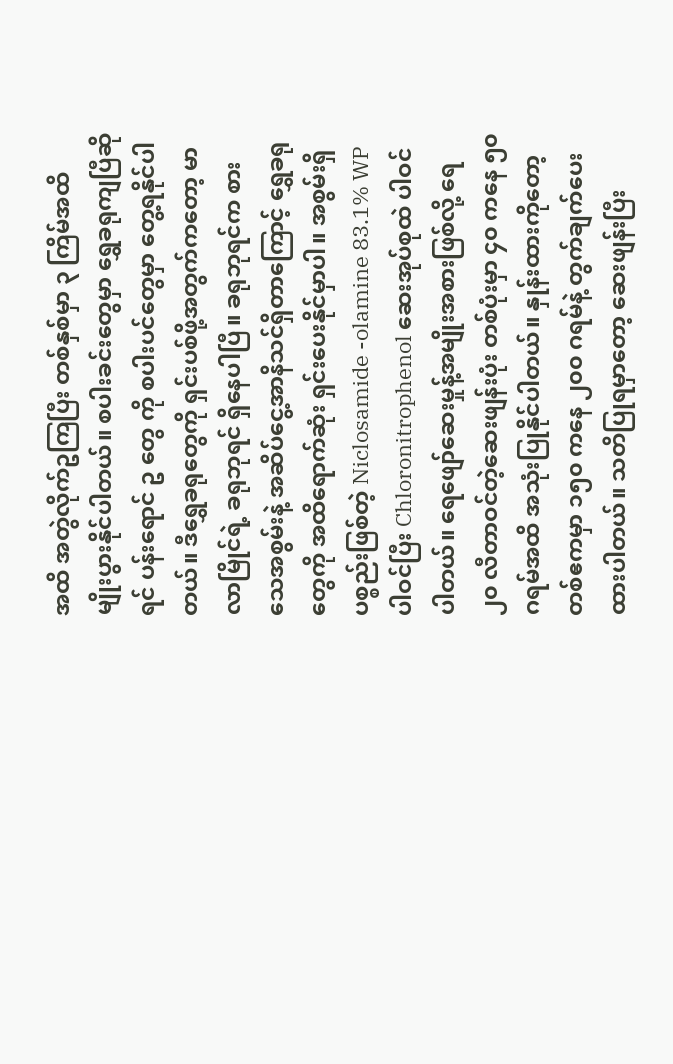အထိ အတွဲလိုက်ဥကြပြီး တစ်နှစ်မှာ ၃ ကြိမ်အထိ မျိုးပွားနိုင်ပါတယ်။ စပါးခင်းတွေမှာ ရွှေခရုကျပြီဆိုရင် ပန်းရောင် ဥ တွေ ကို စပါးပင်တွေမှာ တွေ့ရနိုင်ပါတယ်။ ဒီရွှေခရုတွေကို ရှင်းပစ်ဖို့အတွက်ကတော့ မာလာမြိုင်ရဲ့ ခရုဘုရင် ရှိနေပါပြီ။ ခရုဘုရင်က စားသေအစွမ်းနဲ့ အဆိပ်ငွေ့အာနိသင်ရှိတာကြောင့် ရွှေခရုတွေကို အထိရောက်ဆုံး ရှင်းပေးနိုင်မှာပါ။ အစွမ်းရှိပစ္စည်းဖြစ်တဲ့ Niclosamide -olamine 83.1% WP ပါဝင်ပြီး Chloronitrophenol ဆေးအုပ်စုထဲ ပါဝင်ပါတယ်။ ရေဖျော်ဆေးမှုန့်အမျိုးအစားဖြစ်လို့ ရေ ၂၀ လီတာဝင်တဲ့ဆေးဖျန်းပုံး တစ်ပုံးမှာ ၄၀ ကနေ ၅၀ ဂရမ်အထိ အသုံးပြုနိုင်ပါတယ်။ နှုန်းထားကိုတော့ တစ်ဧကမှာ ၁၅၀ ကနေ ၂၀၀ ဂရမ်နဲ့ တွက်ချက်ပေးထားပါတယ်။ သတိပြုရမှာတော့ ဆေးဖျန်းပြီး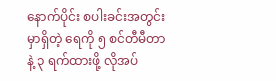နောက်ပိုင်း စပါးခင်းအတွင်းမှာရှိတဲ့ ရေကို ၅ စင်တီမီတာနဲ့ ၃ ရက်ထားဖို့ လိုအပ်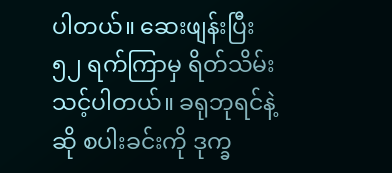ပါတယ်။ ဆေးဖျန်းပြီး ၅၂ ရက်ကြာမှ ရိတ်သိမ်းသင့်ပါတယ်။ ခရုဘုရင်နဲ့ဆို စပါးခင်းကို ဒုက္ခ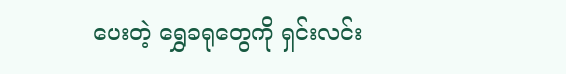ပေးတဲ့ ရွှေခရုတွေကို ရှင်းလင်း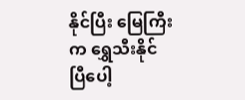နိုင်ပြီး မြေကြီးက ရွှေသီးနိုင်ပြီပေါ့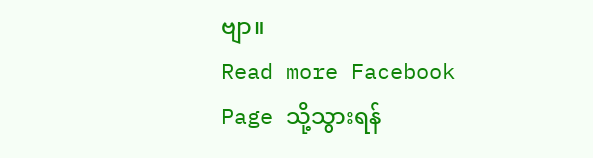ဗျာ။
Read more Facebook Page သို့သွားရန်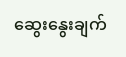ဆွေးနွေးချက်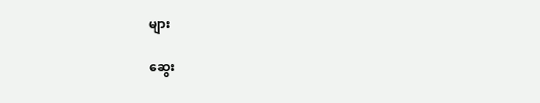များ

ဆွေး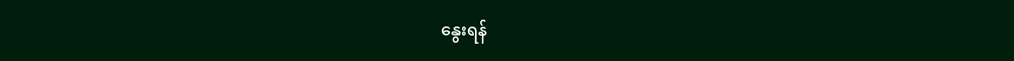နွေးရန်